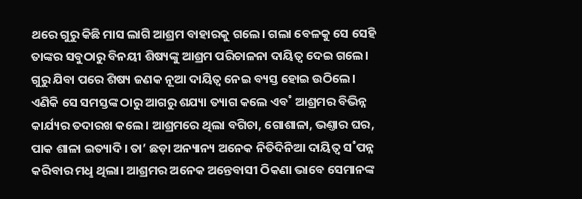ଥରେ ଗୁରୁ କିଛି ମାସ ଲାଗି ଆଶ୍ରମ ବାହାରକୁ ଗଲେ। ଗଲା ବେଳକୁ ସେ ସେହି ତାଙ୍କର ସବୁଠାରୁ ବିନୟୀ ଶିଷ୍ୟଙ୍କୁ ଆଶ୍ରମ ପରିଚାଳନା ଦାୟିତ୍ବ ଦେଇ ଗଲେ।
ଗୁରୁ ଯିବା ପରେ ଶିଷ୍ୟ ଜଣକ ନୂଆ ଦାୟିତ୍ବ ନେଇ ବ୍ୟସ୍ତ ହୋଇ ଉଠିଲେ। ଏଣିକି ସେ ସମସ୍ତଙ୍କ ଠାରୁ ଆଗରୁ ଶଯ୍ୟା ତ୍ୟାଗ କଲେ ଏବ˚ ଆଶ୍ରମର ବିଭିନ୍ନ କାର୍ଯ୍ୟର ତଦାରଖ କଲେ। ଆଶ୍ରମରେ ଥିଲା ବଗିଚା, ଗୋଶାଳା, ଭଣ୍ତାର ଘର, ପାକ ଶାଳା ଇତ୍ୟାଦି। ତା’ ଛଡ଼ା ଅନ୍ୟାନ୍ୟ ଅନେକ ନିତିଦିନିଆ ଦାୟିତ୍ବ ସ˚ପନ୍ନ କରିବାର ମଧୢ ଥିଲା। ଆଶ୍ରମର ଅନେକ ଅନ୍ତେବାସୀ ଠିକଣା ଭାବେ ସେମାନଙ୍କ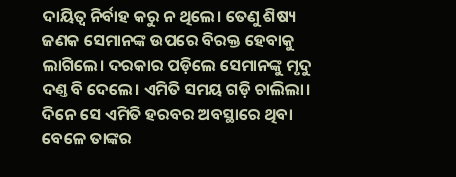ଦାୟିତ୍ବ ନିର୍ବାହ କରୁ ନ ଥିଲେ। ତେଣୁ ଶିଷ୍ୟ ଜଣକ ସେମାନଙ୍କ ଉପରେ ବିରକ୍ତ ହେବାକୁ ଲାଗିଲେ। ଦରକାର ପଡ଼ିଲେ ସେମାନଙ୍କୁ ମୃଦୁ ଦଣ୍ତ ବି ଦେଲେ। ଏମିତି ସମୟ ଗଡ଼ି ଚାଲିଲା।
ଦିନେ ସେ ଏମିତି ହରବର ଅବସ୍ଥାରେ ଥିବା ବେଳେ ତାଙ୍କର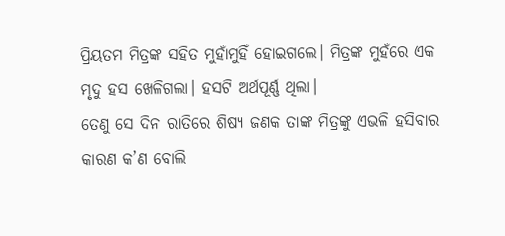ପ୍ରିୟତମ ମିତ୍ରଙ୍କ ସହିତ ମୁହାଁମୁହିଁ ହୋଇଗଲେ। ମିତ୍ରଙ୍କ ମୁହଁରେ ଏକ ମୃଦୁ ହସ ଖେଳିଗଲା। ହସଟି ଅର୍ଥପୂର୍ଣ୍ଣ ଥିଲା।
ତେଣୁ ସେ ଦିନ ରାତିରେ ଶିଷ୍ୟ ଜଣକ ତାଙ୍କ ମିତ୍ରଙ୍କୁ ଏଭଳି ହସିବାର କାରଣ କ’ଣ ବୋଲି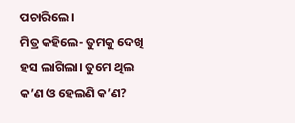ପଚାରିଲେ।
ମିତ୍ର କହିଲେ- ତୁମକୁ ଦେଖି ହସ ଲାଗିଲା। ତୁମେ ଥିଲ କ’ଣ ଓ ହେଲଣି କ’ଣ?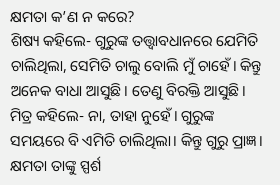କ୍ଷମତା କ’ଣ ନ କରେ?
ଶିଷ୍ୟ କହିଲେ- ଗୁରୁଙ୍କ ତତ୍ତ୍ବାବଧାନରେ ଯେମିତି ଚାଲିଥିଲା, ସେମିତି ଚାଲୁ ବୋଲି ମୁଁ ଚାହେଁ। କିନ୍ତୁ ଅନେକ ବାଧା ଆସୁଛି। ତେଣୁ ବିରକ୍ତି ଆସୁଛି।
ମିତ୍ର କହିଲେ- ନା, ତାହା ନୁହେଁ। ଗୁରୁଙ୍କ ସମୟରେ ବି ଏମିତି ଚାଲିଥିଲା। କିନ୍ତୁ ଗୁରୁ ପ୍ରାଜ୍ଞ। କ୍ଷମତା ତାଙ୍କୁ ସ୍ପର୍ଶ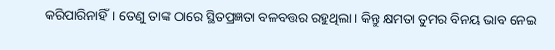କରିପାରିନାହିଁ। ତେଣୁ ତାଙ୍କ ଠାରେ ସ୍ଥିତପ୍ରଜ୍ଞତା ବଳବତ୍ତର ରହୁଥିଲା। କିନ୍ତୁ କ୍ଷମତା ତୁମର ବିନୟ ଭାବ ନେଇ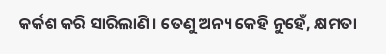କର୍କଶ କରି ସାରିଲାଣି। ତେଣୁ ଅନ୍ୟ କେହି ନୁହେଁ, କ୍ଷମତା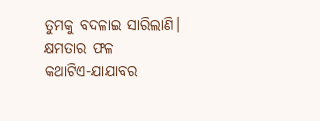ତୁମକୁ ବଦଳାଇ ସାରିଲାଣି।
କ୍ଷମତାର ଫଳ
କଥାଟିଏ-ଯାଯାବର